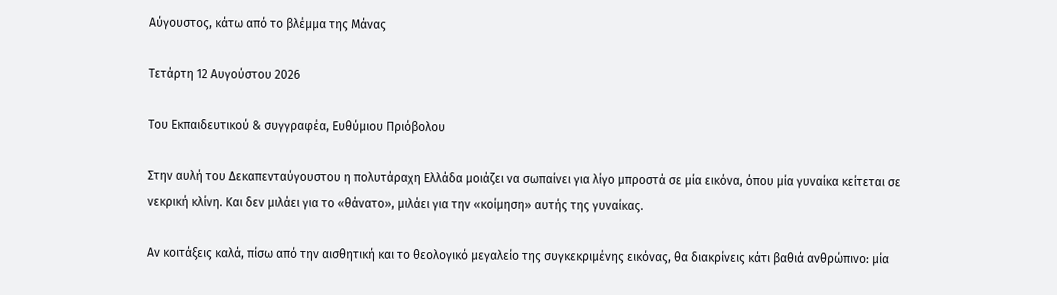Αύγουστος, κάτω από το βλέμμα της Μάνας

Τετάρτη 12 Αυγούστου 2026

Του Εκπαιδευτικού & συγγραφέα, Ευθύμιου Πριόβολου

Στην αυλή του Δεκαπενταύγουστου η πολυτάραχη Ελλάδα μοιάζει να σωπαίνει για λίγο μπροστά σε μία εικόνα, όπου μία γυναίκα κείτεται σε νεκρική κλίνη. Και δεν μιλάει για το «θάνατο», μιλάει για την «κοίμηση» αυτής της γυναίκας.

Αν κοιτάξεις καλά, πίσω από την αισθητική και το θεολογικό μεγαλείο της συγκεκριμένης εικόνας, θα διακρίνεις κάτι βαθιά ανθρώπινο: μία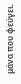μάνα που φεύγει.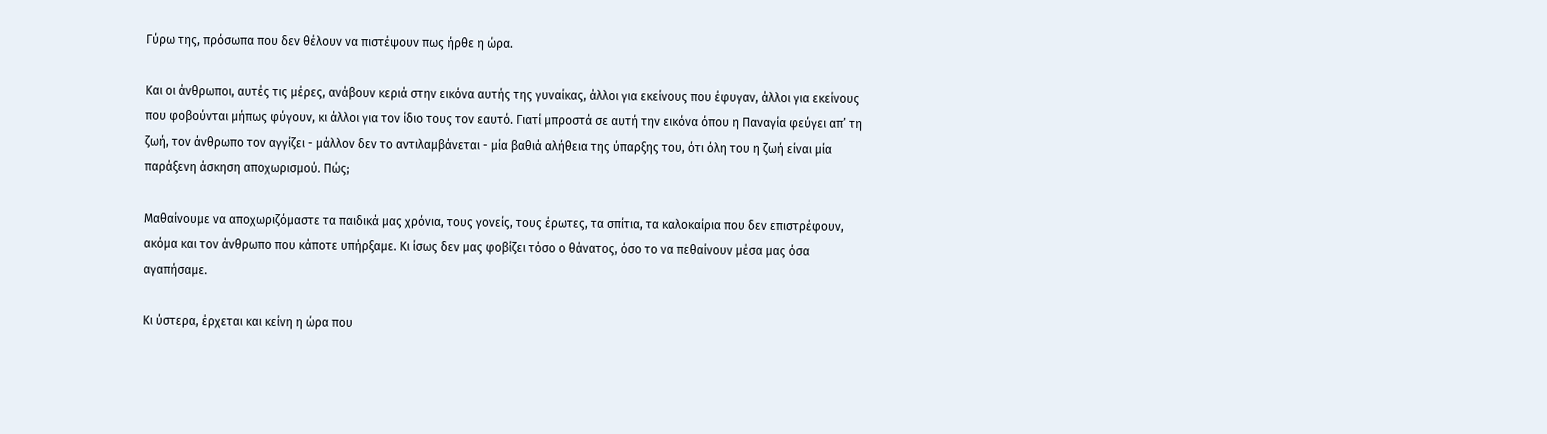Γύρω της, πρόσωπα που δεν θέλουν να πιστέψουν πως ήρθε η ώρα.

Και οι άνθρωποι, αυτές τις μέρες, ανάβουν κεριά στην εικόνα αυτής της γυναίκας, άλλοι για εκείνους που έφυγαν, άλλοι για εκείνους που φοβούνται μήπως φύγουν, κι άλλοι για τον ίδιο τους τον εαυτό. Γιατί μπροστά σε αυτή την εικόνα όπου η Παναγία φεύγει απ’ τη ζωή, τον άνθρωπο τον αγγίζει - μάλλον δεν το αντιλαμβάνεται - μία βαθιά αλήθεια της ύπαρξης του, ότι όλη του η ζωή είναι μία παράξενη άσκηση αποχωρισμού. Πώς;

Μαθαίνουμε να αποχωριζόμαστε τα παιδικά μας χρόνια, τους γονείς, τους έρωτες, τα σπίτια, τα καλοκαίρια που δεν επιστρέφουν, ακόμα και τον άνθρωπο που κάποτε υπήρξαμε. Κι ίσως δεν μας φοβίζει τόσο ο θάνατος, όσο το να πεθαίνουν μέσα μας όσα αγαπήσαμε.

Κι ύστερα, έρχεται και κείνη η ώρα που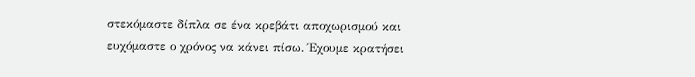στεκόμαστε δίπλα σε ένα κρεβάτι αποχωρισμού και ευχόμαστε ο χρόνος να κάνει πίσω. Έχουμε κρατήσει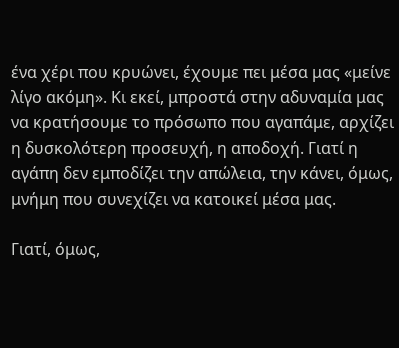ένα χέρι που κρυώνει, έχουμε πει μέσα μας «μείνε λίγο ακόμη». Κι εκεί, μπροστά στην αδυναμία μας να κρατήσουμε το πρόσωπο που αγαπάμε, αρχίζει η δυσκολότερη προσευχή, η αποδοχή. Γιατί η αγάπη δεν εμποδίζει την απώλεια, την κάνει, όμως, μνήμη που συνεχίζει να κατοικεί μέσα μας.

Γιατί, όμως,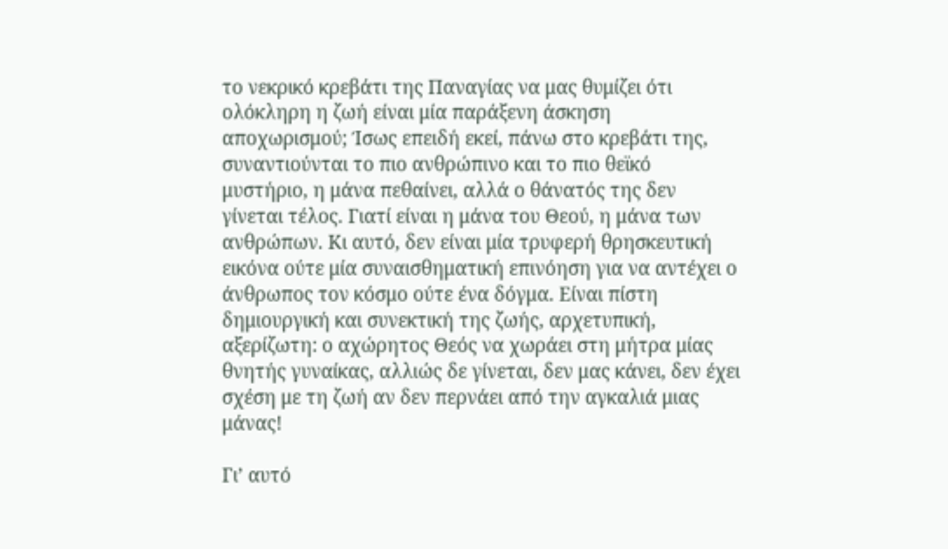το νεκρικό κρεβάτι της Παναγίας να μας θυμίζει ότι ολόκληρη η ζωή είναι μία παράξενη άσκηση αποχωρισμού; Ίσως επειδή εκεί, πάνω στο κρεβάτι της, συναντιούνται το πιο ανθρώπινο και το πιο θεϊκό μυστήριο, η μάνα πεθαίνει, αλλά ο θάνατός της δεν γίνεται τέλος. Γιατί είναι η μάνα του Θεού, η μάνα των ανθρώπων. Κι αυτό, δεν είναι μία τρυφερή θρησκευτική εικόνα ούτε μία συναισθηματική επινόηση για να αντέχει ο άνθρωπος τον κόσμο ούτε ένα δόγμα. Είναι πίστη δημιουργική και συνεκτική της ζωής, αρχετυπική, αξερίζωτη: ο αχώρητος Θεός να χωράει στη μήτρα μίας θνητής γυναίκας, αλλιώς δε γίνεται, δεν μας κάνει, δεν έχει σχέση με τη ζωή αν δεν περνάει από την αγκαλιά μιας μάνας!

Γι’ αυτό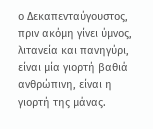ο Δεκαπενταύγουστος, πριν ακόμη γίνει ύμνος, λιτανεία και πανηγύρι, είναι μία γιορτή βαθιά ανθρώπινη, είναι η γιορτή της μάνας.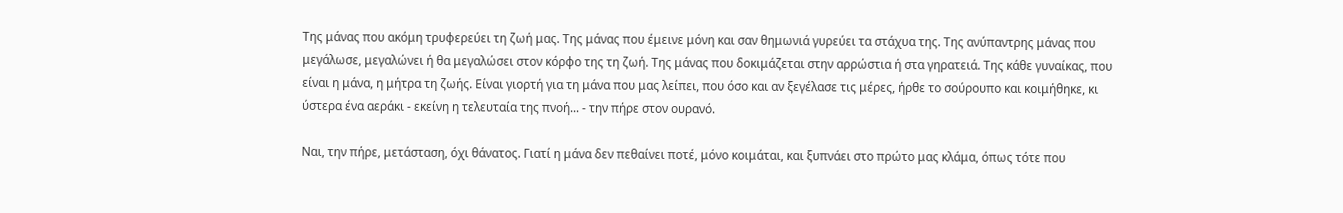Της μάνας που ακόμη τρυφερεύει τη ζωή μας. Της μάνας που έμεινε μόνη και σαν θημωνιά γυρεύει τα στάχυα της. Της ανύπαντρης μάνας που μεγάλωσε, μεγαλώνει ή θα μεγαλώσει στον κόρφο της τη ζωή. Της μάνας που δοκιμάζεται στην αρρώστια ή στα γηρατειά. Της κάθε γυναίκας, που είναι η μάνα, η μήτρα τη ζωής. Είναι γιορτή για τη μάνα που μας λείπει, που όσο και αν ξεγέλασε τις μέρες, ήρθε το σούρουπο και κοιμήθηκε, κι ύστερα ένα αεράκι - εκείνη η τελευταία της πνοή... - την πήρε στον ουρανό.

Ναι, την πήρε, μετάσταση, όχι θάνατος. Γιατί η μάνα δεν πεθαίνει ποτέ, μόνο κοιμάται, και ξυπνάει στο πρώτο μας κλάμα, όπως τότε που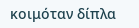κοιμόταν δίπλα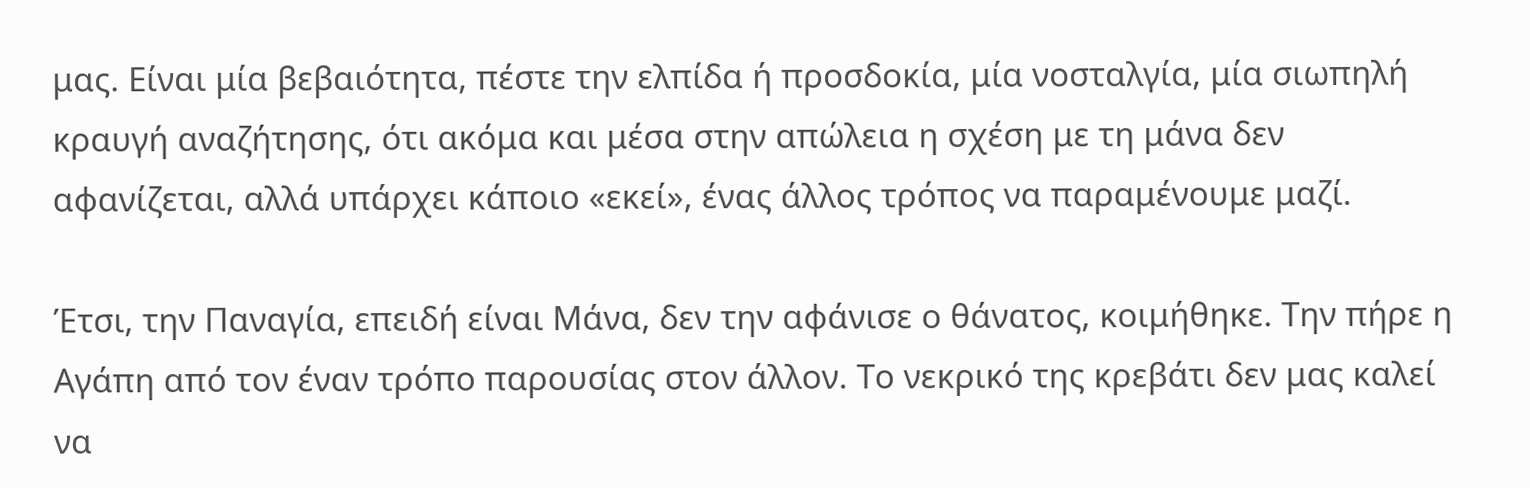μας. Είναι μία βεβαιότητα, πέστε την ελπίδα ή προσδοκία, μία νοσταλγία, μία σιωπηλή κραυγή αναζήτησης, ότι ακόμα και μέσα στην απώλεια η σχέση με τη μάνα δεν αφανίζεται, αλλά υπάρχει κάποιο «εκεί», ένας άλλος τρόπος να παραμένουμε μαζί.

Έτσι, την Παναγία, επειδή είναι Μάνα, δεν την αφάνισε ο θάνατος, κοιμήθηκε. Την πήρε η Αγάπη από τον έναν τρόπο παρουσίας στον άλλον. Το νεκρικό της κρεβάτι δεν μας καλεί να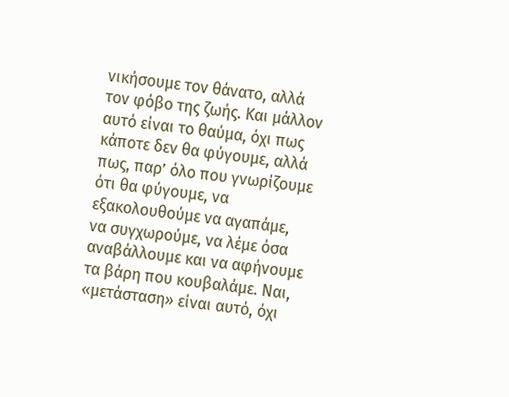νικήσουμε τον θάνατο, αλλά τον φόβο της ζωής. Και μάλλον αυτό είναι το θαύμα, όχι πως κάποτε δεν θα φύγουμε, αλλά πως, παρ’ όλο που γνωρίζουμε ότι θα φύγουμε, να εξακολουθούμε να αγαπάμε, να συγχωρούμε, να λέμε όσα αναβάλλουμε και να αφήνουμε τα βάρη που κουβαλάμε. Ναι, «μετάσταση» είναι αυτό, όχι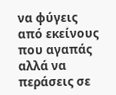να φύγεις από εκείνους που αγαπάς αλλά να περάσεις σε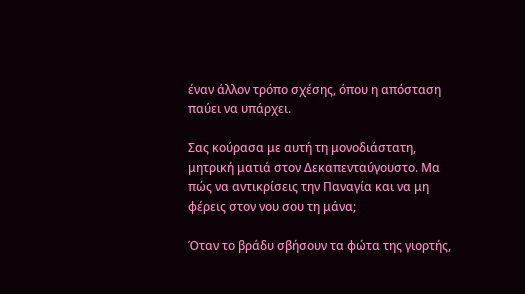έναν άλλον τρόπο σχέσης, όπου η απόσταση παύει να υπάρχει.

Σας κούρασα με αυτή τη μονοδιάστατη, μητρική ματιά στον Δεκαπενταύγουστο. Μα πώς να αντικρίσεις την Παναγία και να μη φέρεις στον νου σου τη μάνα;

Όταν το βράδυ σβήσουν τα φώτα της γιορτής,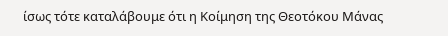ίσως τότε καταλάβουμε ότι η Κοίμηση της Θεοτόκου Μάνας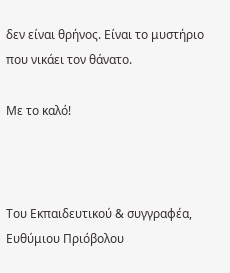δεν είναι θρήνος. Είναι το μυστήριο που νικάει τον θάνατο.

Με το καλό!



Του Εκπαιδευτικού & συγγραφέα, Ευθύμιου Πριόβολου